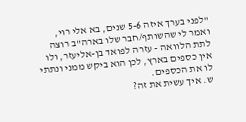"לפני בערך איזה 5-6 שנים, בא אלי רוי, ואמר לי שהשותף/חבר שלו בארה"ב רוצה לתת הלוואה - עזרה לפואד בן-אליעזר, ולו אין כספים בארץ, לכן הוא ביקש ממני ונתתי לו את הכספים.
ש. איך עשית את זה?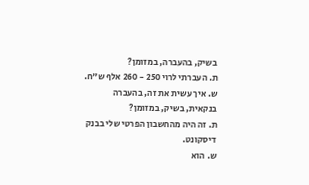בשיק, בהעברה, במזומן?
ת. העברתי לרוי 250 - 260 אלף ש"ח.
ש. איך עשית את זה, בהעברה בנקאית, בשיק, במזומן?
ת. זה היה מהחשבון הפרטי שלי בבנק דיסקונט.
ש. הוא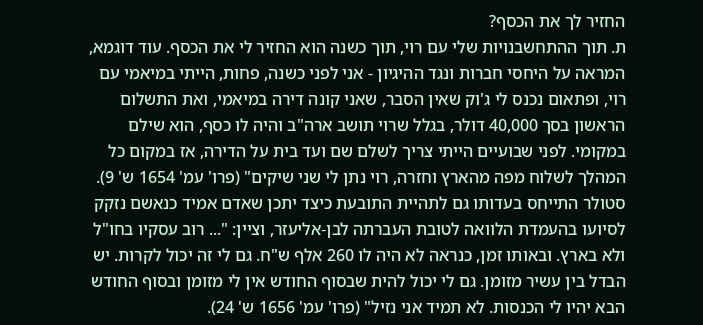החזיר לך את הכסף?
ת. תוך ההתחשבנויות שלי עם רוי, תוך כשנה הוא החזיר לי את הכסף. עוד דוגמא, המראה על היחסי חברות ונגד ההיגיון - אני לפני כשנה, פחות, הייתי במיאמי עם רוי, ופתאום נכנס לי ג'וק שאין הסבר, שאני קונה דירה במיאמי, ואת התשלום הראשון בסך 40,000 דולר, בגלל שרוי תושב ארה"ב והיה לו כסף, הוא שילם במקומי. לפני שבועיים הייתי צריך לשלם שם ועד בית על הדירה, אז במקום כל המהלך לשלוח מפה מהארץ וחזרה, רוי נתן לי שני שיקים" (פרו' עמ' 1654 ש' 9).
סטולר התייחס בעדותו גם לתהיית התובעת כיצד יתכן שאדם אמיד כנאשם נזקק לסיועו בהעמדת הלוואה לטובת העברתה לבן-אליעזר, וציין: "... רוב עסקיו בחו"ל ולא בארץ. ובאותו זמן, כנראה לא היה לו 260 אלף ש"ח. גם לי זה יכול לקרות. יש הבדל בין עשיר מזומן. גם לי יכול להית שבסוף החודש אין לי מזומן ובסוף החודש הבא יהיו לי הכנסות. לא תמיד אני נזיל" (פרו' עמ' 1656 ש' 24).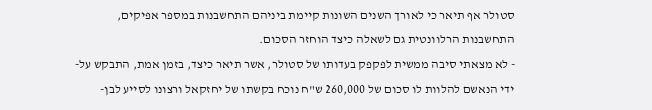סטולר אף תיאר כי לאורך השנים השונות קיימת ביניהם התחשבנות במספר אפיקים, התחשבנות הרלוונטית גם לשאלה כיצד הוחזר הסכום.
- לא מצאתי סיבה ממשית לפקפק בעדותו של סטולר, אשר תיאר כיצד, בזמן אמת, התבקש על-ידי הנאשם להלוות לו סכום של 260,000 ש"ח נוכח בקשתו של יחזקאל ורצונו לסייע לבן-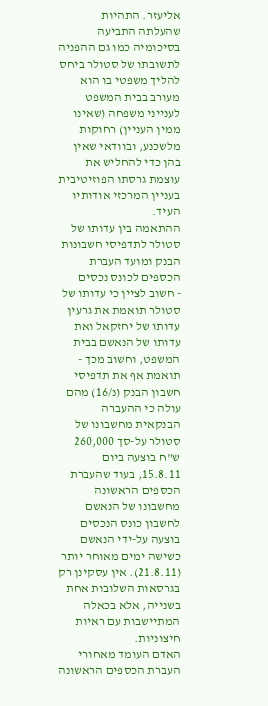אליעזר. התהיות שהעלתה התביעה בסיכומיה כמו גם ההפניה לתשובתו של סטולר ביחס להליך משפטי בו הוא מעורב בבית המשפט לענייני משפחה (שאינו ממין העניין) רחוקות מלשכנע, ובוודאי שאין בהן כדי להחליש את עוצמת גרסתו הפוזיטיבית בעניין המרכזי אודותיו העיד.
ההתאמה בין עדותו של סטולר לתדפיסי חשבונות הבנק ומועד העברת הכספים לכונס נכסים
- חשוב לציין כי עדותו של סטולר תואמת את גרעין עדותו של יחזקאל ואת עדותו של הנאשם בבית המשפט, וחשוב מכך - תואמת אף את תדפיסי חשבון הבנק (נ/16) מהם עולה כי ההעברה הבנקאית מחשבונו של סטולר על-סך 260,000 ש"ח בוצעה ביום 15.8.11, בעוד שהעברת הכספים הראשונה מחשבונו של הנאשם לחשבון כונס הנכסים בוצעה על-ידי הנאשם כשישה ימים מאוחר יותר (21.8.11). אין עסקינן רק בגרסאות השלובות אחת בשנייה, אלא בכאלה המתיישבות עם ראיות חיצוניות.
האדם העומד מאחורי העברת הכספים הראשונה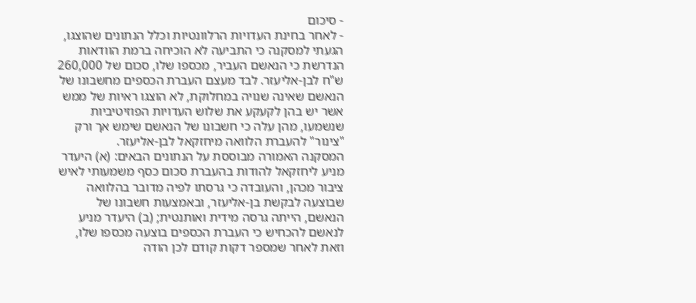- סיכום
- לאחר בחינת העדויות הרלוונטיות וכלל הנתונים שהוצגו, הגעתי למסקנה כי התביעה לא הוכיחה ברמת הוודאות הנדרשת כי הנאשם העביר, מכספו שלו, סכום של 260,000 ש"ח לבן-אליעזר. לבד מעצם העברת הכספים מחשבונו של הנאשם שאינה שנויה במחלוקת, לא הוצגו ראיות של ממש אשר יש בהן לקעקע את שלוש העדויות הפוזיטיביות שנשמעו, מהן עלה כי חשבונו של הנאשם שימש אך ורק "צינור" להעברת הלוואה מיחזקאל לבן-אליעזר.
המסקנה האמורה מבוססת על הנתונים הבאים: (א) היעדר מניע ליחזקאל להודות בהעברת סכום כסף משמעותי לאיש ציבור מכהן, והעובדה כי גרסתו לפיה מדובר בהלוואה שבוצעה לבקשת בן-אליעזר, ובאמצעות חשבונו של הנאשם, הייתה גרסה מידית ואותנטית; (ב) היעדר מניע לנאשם להכחיש כי העברת הכספים בוצעה מכספו שלו, וזאת לאחר שמספר דקות קודם לכן הודה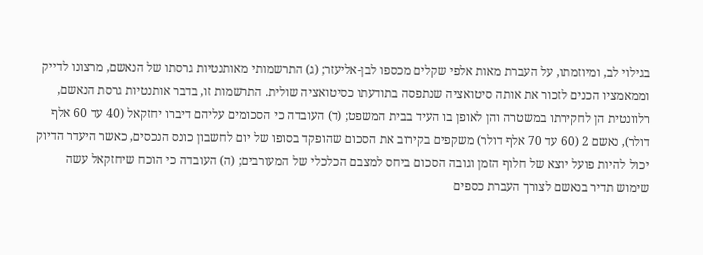בגילוי לב, ומיוזמתו, על העברת מאות אלפי שקלים מכספו לבן-אליעזר; (ג) התרשמותי מאותנטיות גרסתו של הנאשם, מרצונו לדייק וממאמציו הכנים לזכור את אותה סיטואציה שנתפסה בתודעתו כסיטואציה שולית. התרשמות זו, בדבר אותנטיות גרסת הנאשם, רלוונטית הן לחקירתו במשטרה והן לאופן בו העיד בבית המשפט; (ד) העובדה כי הסכומים עליהם דיברו יחזקאל (40 עד 60 אלף דולר), נאשם 2 (60 עד 70 אלף דולר) משקפים בקירוב את הסכום שהופקד בסופו של יום לחשבון כונס הנכסים, כאשר היעדר הדיוק יכול להיות פועל יוצא של חלוף הזמן וגובה הסכום ביחס למצבם הכלכלי של המעורבים; (ה) העובדה כי הוכח שיחזקאל עשה שימוש תדיר בנאשם לצורך העברת כספים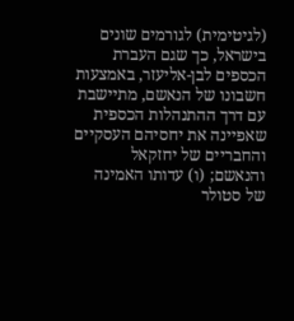(לגיטימית) לגורמים שונים בישראל, כך שגם העברת הכספים לבן-אליעזר, באמצעות חשבונו של הנאשם, מתיישבת עם דרך ההתנהלות הכספית שאפיינה את יחסיהם העסקיים והחבריים של יחזקאל והנאשם; (ו) עדותו האמינה של סטולר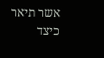אשר תיאר כיצד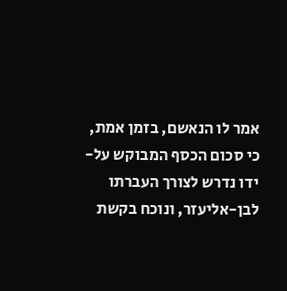אמר לו הנאשם, בזמן אמת, כי סכום הכסף המבוקש על-ידו נדרש לצורך העברתו לבן-אליעזר, ונוכח בקשת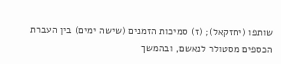שותפו (יחזקאל); (ז) סמיכות הזמנים (שישה ימים) בין העברת הכספים מסטולר לנאשם, ובהמשך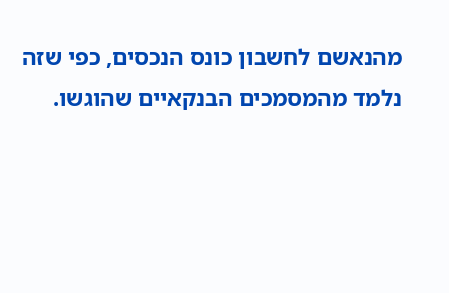מהנאשם לחשבון כונס הנכסים, כפי שזה נלמד מהמסמכים הבנקאיים שהוגשו.